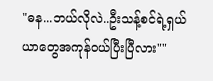"ဓန...ဘယ်လိုလဲ..ဦးသန့်စင်ရဲ့ရှယ်ယာတွေအကုန်ဝယ်ပြီးပြီလား""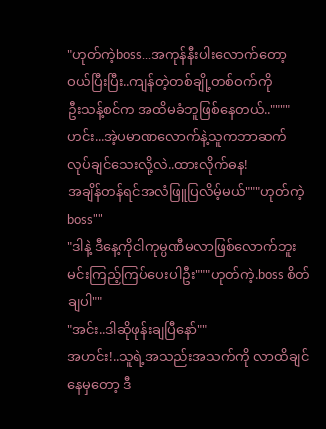"ဟုတ်ကဲ့boss...အကုန်နီးပါးလောက်တော့ဝယ်ပြီးပြီး..ကျန်တဲ့တစ်ချို့တစ်ဝက်ကို
ဦးသန့်စင်က အထိမခံဘူဖြစ်နေတယ်..""""ဟင်း...အဲ့ပမာဏလောက်နဲ့သူကဘာဆက်လုပ်ချင်သေးလို့လဲ..ထားလိုက်ဓန!
အချိန်တန်ရင်အလံဖြူပြလိမ့်မယ်"""ဟုတ်ကဲ့ boss""
"ဒါနဲ့ ဒီနေ့ကိုငါကုမ္ပဏီမလာဖြစ်လောက်ဘူး
မင်းကြည့်ကြပ်ပေးပါဦး"""ဟုတ်ကဲ့.boss စိတ်ချပါ""
"အင်း..ဒါဆိုဖုန်းချပြီနော်""
အဟင်း!..သူရဲ့အသည်းအသက်ကို လာထိချင်နေမှတော့ ဒီ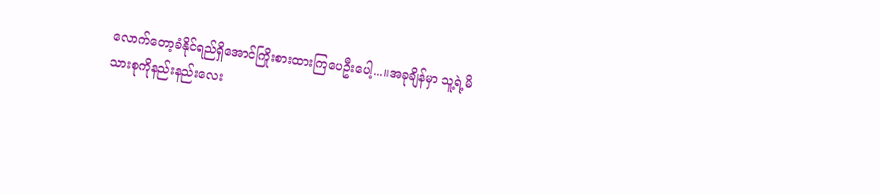လောက်တော့ခံနိုင်ရည်ရှိအောင်ကြိုးစားထားကြပေဦးပေါ့...။အခုချိန်မှာ သူ့ရဲ့မိသားစုကိုနည်းနည်းလေး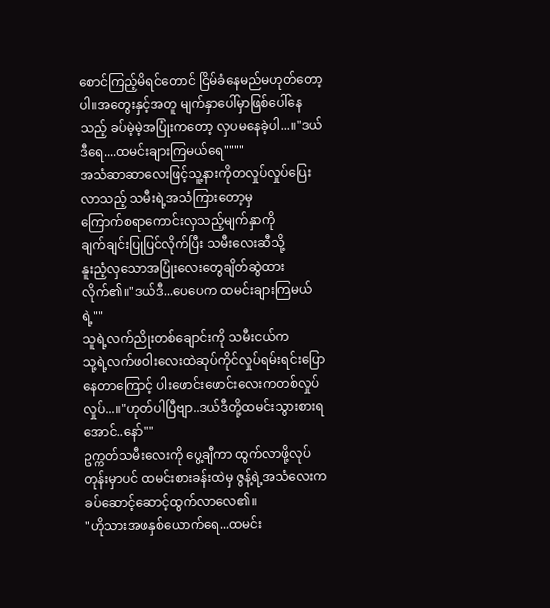စောင်ကြည့်မိရင်တောင် ငြိမ်ခံနေမည်မဟုတ်တော့ပါ။အတွေးနှင့်အတူ မျက်နှာပေါ်မှာဖြစ်ပေါ်နေသည့် ခပ်မဲ့မဲ့အပြုံးကတော့ လှပမနေခဲ့ပါ...။"ဒယ်ဒီရေ....ထမင်းချားကြမယ်ရေ""""
အသံဆာဆာလေးဖြင့်သူ့နားကိုတလှုပ်လှုပ်ပြေးလာသည့် သမီးရဲ့အသံကြားတော့မှ
ကြောက်စရာကောင်းလှသည့်မျက်နှာကို
ချက်ချင်းပြုပြင်လိုက်ပြီး သမီးလေးဆီသို့
နူးညံ့လှသောအပြုံးလေးတွေချိတ်ဆွဲထားလိုက်၏။"ဒယ်ဒီ...ပေပေက ထမင်းချားကြမယ်ရဲ့""
သူရဲ့လက်ညိုးတစ်ချောင်းကို သမီးငယ်က
သု့ရဲ့လက်ဖဝါးလေးထဲဆုပ်ကိုင်လှုပ်ရမ်းရင်းပြောနေတာကြောင့် ပါးဖောင်းဖောင်းလေးကတစ်လှုပ်လှုပ်...။"ဟုတ်ပါပြီဗျာ..ဒယ်ဒီတို့ထမင်းသွားစားရအောင်..နော်""
ဥက္ကတ်သမီးလေးကို ပွေ့ချီကာ ထွက်လာဖို့လုပ်တုန်းမှာပင် ထမင်းစားခန်းထဲမှ ဇွန့်ရဲ့အသံလေးက ခပ်ဆောင့်ဆောင့်ထွက်လာလေ၏။
"ဟိုသားအဖနှစ်ယောက်ရေ...ထမင်း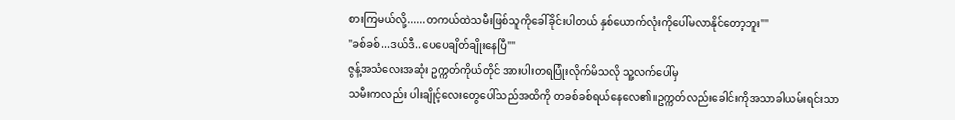စားကြမယ်လို့......တကယ်ထဲသမီးဖြစ်သူကိုခေါ်ခိုင်းပါတယ် နှစ်ယောက်လုံးကိုပေါ်မလာနိုင်တော့ဘူး""
"ခစ်ခစ်...ဒယ်ဒီ..ပေပေချိတ်ချိုးနေပြီ""
ဇွန့်အသံလေးအဆုံး ဥက္ကတ်ကိုယ်တိုင် အားပါးတရပြုံးလိုက်မိသလို သူ့လက်ပေါ်မှ
သမီးကလည်း ပါးချိုင့်လေးတွေပေါ်သည်အထိကို တခစ်ခစ်ရယ်နေလေ၏။ဥက္ကတ်လည်းခေါင်းကိုအသာခါယမ်းရင်းသာ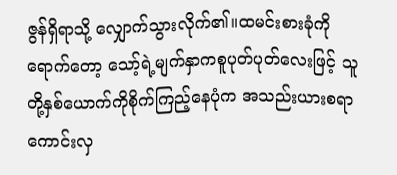ဇွန်ရှိရာသို့ လျှောက်သွားလိုက်၏။ထမင်းစားခုံကိုရောက်တော့ သော့်ရဲ့မျက်နှာကစူပုတ်ပုတ်လေးဖြင့် သူတို့နှစ်ယောက်ကိုစိုက်ကြည့်နေပုံက အသည်းယားစရာကောင်းလှ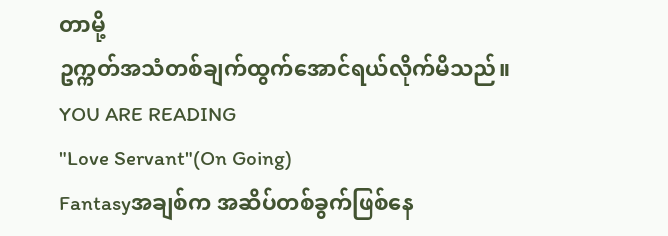တာမို့
ဥက္ကတ်အသံတစ်ချက်ထွက်အောင်ရယ်လိုက်မိသည်။
YOU ARE READING
"Love Servant"(On Going)
Fantasyအချစ်က အဆိပ်တစ်ခွက်ဖြစ်နေ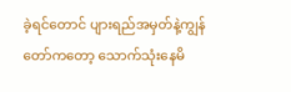ခဲ့ရင်တောင် ပျားရည်အမှတ်နဲ့ကျွန်တော်ကတော့ သောက်သုံးနေမိ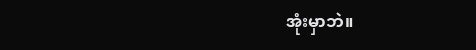အုံးမှာဘဲ။